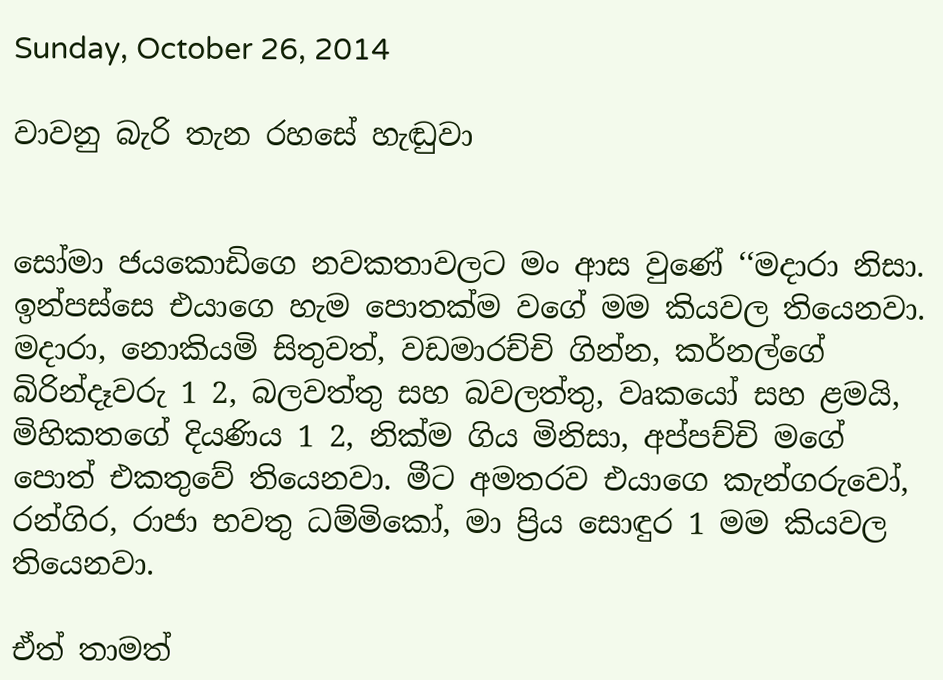Sunday, October 26, 2014

වාවනු බැරි තැන රහසේ හැඬුවා


සෝමා ජයකොඩිගෙ නවකතාවලට මං ආස වුණේ ‘‘මදාරා නිසා. ඉන්පස්සෙ එයාගෙ හැම පොතක්ම වගේ මම කියවල තියෙනවා. මදාරා, නොකියමි සිතුවත්, වඩමාරච්චි ගින්න, කර්නල්ගේ බිරින්දෑවරු 1 2, බලවත්තු සහ බවලත්තු, වෘකයෝ සහ ළමයි, මිහිකතගේ දියණිය 1 2, නික්ම ගිය මිනිසා, අප්පච්චි මගේ පොත් එකතුවේ තියෙනවා. මීට අමතරව එයාගෙ කැන්ගරුවෝ, රන්ගිර, රාජා භවතු ධම්මිකෝ, මා ප්‍රිය සොඳුර 1 මම කියවල තියෙනවා.

ඒත් තාමත්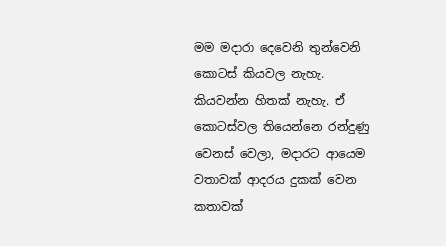මම මදාරා දෙවෙනි තුන්වෙනි කොටස් කියවල නැහැ. කියවන්න හිතක් නැහැ. ඒ කොටස්වල තියෙන්නෙ රන්දුණු වෙනස් වෙලා, මදාරට ආයෙම වතාවක් ආදරය දුකක් වෙන කතාවක්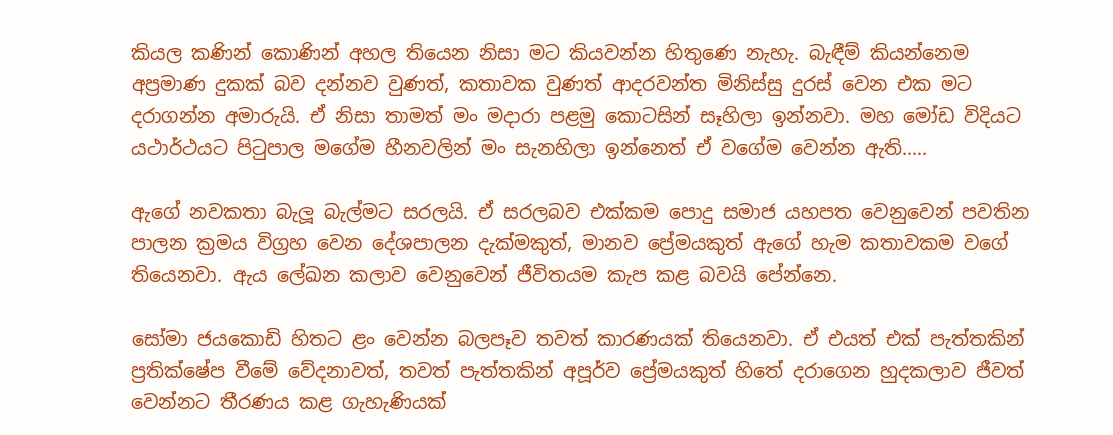කියල කණින් කොණින් අහල තියෙන නිසා මට කියවන්න හිතුණෙ නැහැ. බැඳීම් කියන්නෙම අප්‍රමාණ දුකක් බව දන්නව වුණත්, කතාවක වුණත් ආදරවන්ත මිනිස්සු දුරස් වෙන එක මට දරාගන්න අමාරුයි. ඒ නිසා තාමත් මං මදාරා පළමු කොටසින් සෑහිලා ඉන්නවා. මහ මෝඩ විදියට යථාර්ථයට පිටුපාල මගේම හීනවලින් මං සැනහිලා ඉන්නෙත් ඒ වගේම වෙන්න ඇති.....

ඇගේ නවකතා බැලූ බැල්මට සරලයි. ඒ සරලබව එක්කම පොදු සමාජ යහපත වෙනුවෙන් පවතින පාලන ක්‍රමය විග්‍රහ වෙන දේශපාලන දැක්මකුත්, මානව ප්‍රේමයකුත් ඇගේ හැම කතාවකම වගේ තියෙනවා. ඇය ලේඛන කලාව වෙනුවෙන් ජීවිතයම කැප කළ බවයි පේන්නෙ.

සෝමා ජයකොඩි හිතට ළං වෙන්න බලපෑව තවත් කාරණයක් තියෙනවා. ඒ එයත් එක් පැත්තකින් ප්‍රතික්ෂේප වීමේ වේදනාවත්, තවත් පැත්තකින් අපූර්ව ප්‍රේමයකුත් හිතේ දරාගෙන හුදකලාව ජීවත් වෙන්නට තීරණය කළ ගැහැණියක්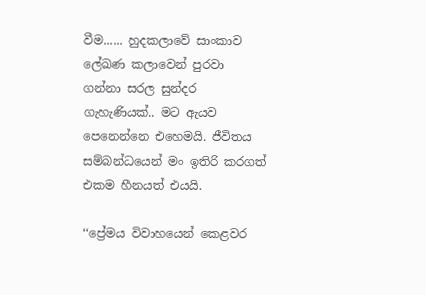වීම...... හුදකලාවේ සාංකාව ලේඛණ කලාවෙන් පුරවා ගන්නා සරල සුන්දර ගැහැණියක්.. මට ඇයව පෙනෙන්නෙ එහෙමයි. ජීවිතය සම්බන්ධයෙන් මං ඉතිරි කරගත් එකම හීනයත් එයයි.

‘‘ප්‍රේමය විවාහයෙන් කෙළවර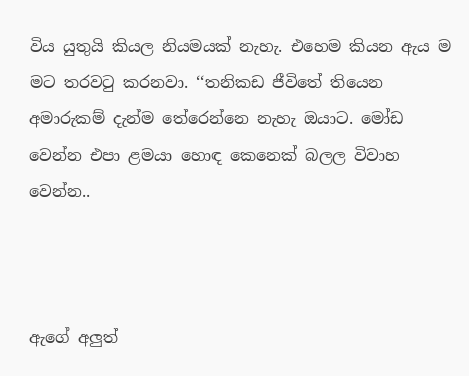විය යුතුයි කියල නියමයක් නැහැ. එහෙම කියන ඇය ම මට තරවටු කරනවා. ‘‘තනිකඩ ජීවිතේ තියෙන අමාරුකම් දැන්ම තේරෙන්නෙ නැහැ ඔයාට. මෝඩ වෙන්න එපා ළමයා හොඳ කෙනෙක් බලල විවාහ වෙන්න..



ඇගේ අලුත්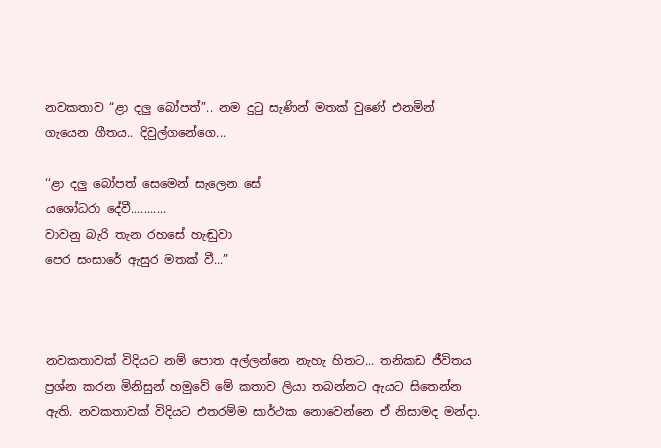නවකතාව “ළා දලු බෝපත්”.. නම දුටු සැණින් මතක් වුණේ එනමින් ගැයෙන ගීතය.. දිවුල්ගනේගෙ...

‘‘ළා දලු බෝපත් සෙමෙන් සැලෙන සේ
යශෝධරා දේවී...........
වාවනු බැරි තැන රහසේ හැඬුවා
පෙර සංසාරේ ඇසුර මතක් වී...”



නවකතාවක් විදියට නම් පොත අල්ලන්නෙ නැහැ හිතට... තනිකඩ ජීවිතය ප්‍රශ්න කරන මිනිසුන් හමුවේ මේ කතාව ලියා තබන්නට ඇයට සිතෙන්න ඇති. නවකතාවක් විදියට එතරම්ම සාර්ථක නොවෙන්නෙ ඒ නිසාමද මන්දා.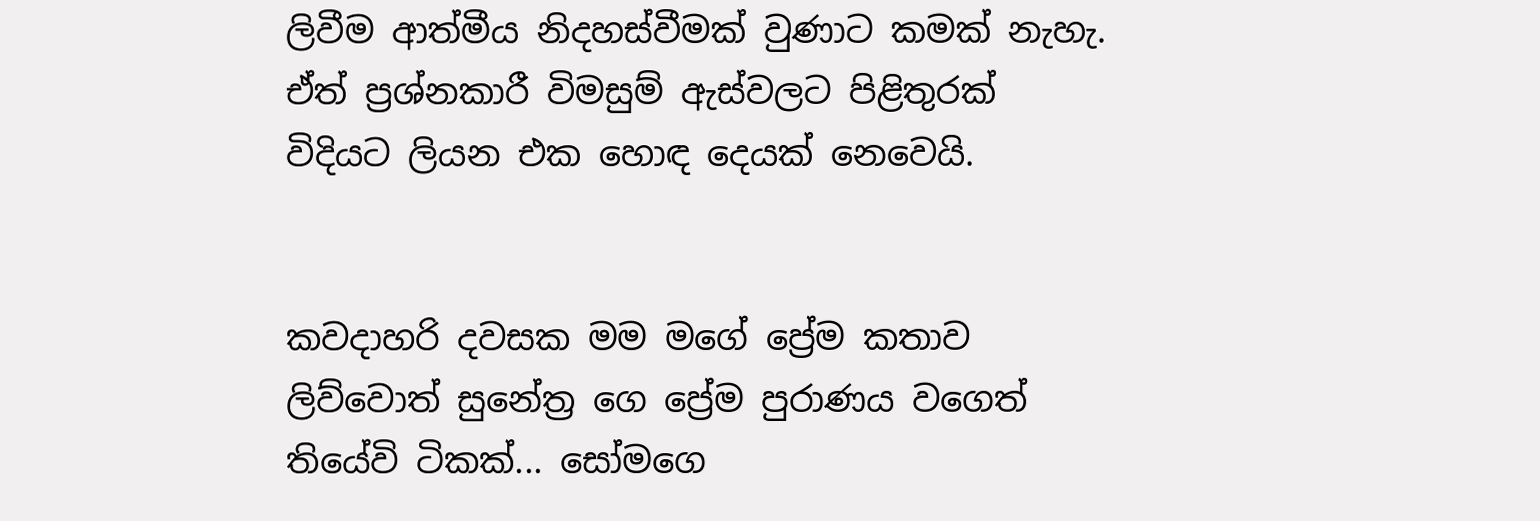ලිවීම ආත්මීය නිදහස්වීමක් වුණාට කමක් නැහැ. ඒත් ප්‍රශ්නකාරී විමසුම් ඇස්වලට පිළිතුරක් විදියට ලියන එක හොඳ දෙයක් නෙවෙයි.


කවදාහරි දවසක මම මගේ ප්‍රේම කතාව ලිව්වොත් සුනේත්‍ර ගෙ ප්‍රේම පුරාණය වගෙත් තියේවි ටිකක්... සෝමගෙ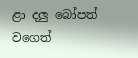ළා දලු බෝපත් වගෙත්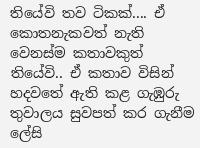තියේවි තව ටිකක්.... ඒ කොතනැකවත් නැති වෙනස්ම කතාවකුත් තියේවි.. ඒ කතාව විසින් හදවතේ ඇති කළ ගැඹුරු තුවාලය සුවපත් කර ගැනීම ලේසි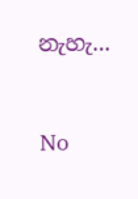නැහැ...


No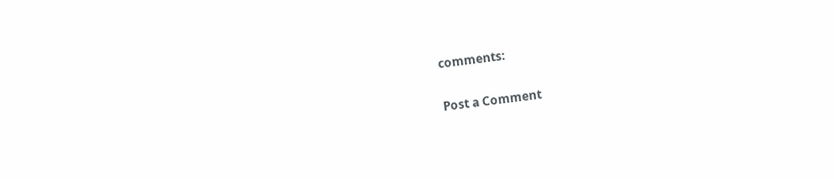comments:

Post a Comment